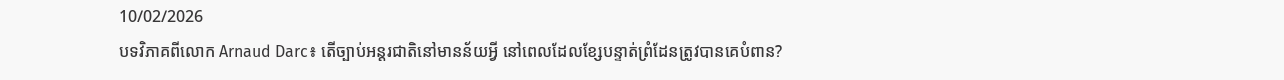10/02/2026
បទវិភាគពីលោក Arnaud Darc៖ តើច្បាប់អន្តរជាតិនៅមានន័យអ្វី នៅពេលដែលខ្សែបន្ទាត់ព្រំដែនត្រូវបានគេបំពាន?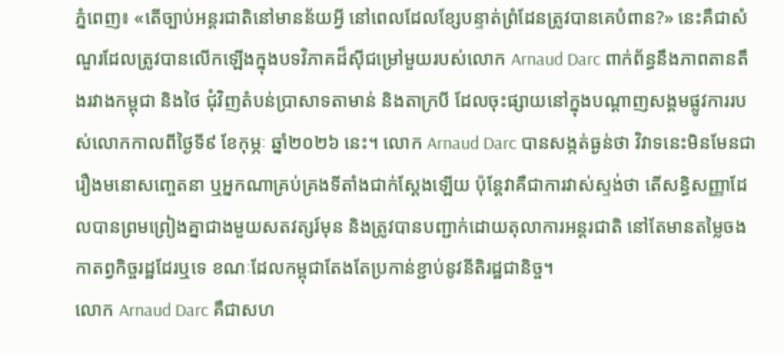ភ្នំពេញ៖ «តើច្បាប់អន្តរជាតិនៅមានន័យអ្វី នៅពេលដែលខ្សែបន្ទាត់ព្រំដែនត្រូវបានគេបំពាន?» នេះគឺជាសំណួរដែលត្រូវបានលើកឡើងក្នុងបទវិភាគដ៏ស៊ីជម្រៅមួយរបស់លោក Arnaud Darc ពាក់ព័ន្ធនឹងភាពតានតឹងរវាងកម្ពុជា និងថៃ ជុំវិញតំបន់ប្រាសាទតាមាន់ និងតាក្របី ដែលចុះផ្សាយនៅក្នុងបណ្ដាញសង្គមផ្លូវការរបស់លោកកាលពីថ្ងៃទី៩ ខែកុម្ភៈ ឆ្នាំ២០២៦ នេះ។ លោក Arnaud Darc បានសង្កត់ធ្ងន់ថា វិវាទនេះមិនមែនជារឿងមនោសញ្ចេតនា ឬអ្នកណាគ្រប់គ្រងទីតាំងជាក់ស្ដែងឡើយ ប៉ុន្តែវាគឺជាការវាស់ស្ទង់ថា តើសន្ធិសញ្ញាដែលបានព្រមព្រៀងគ្នាជាងមួយសតវត្សរ៍មុន និងត្រូវបានបញ្ជាក់ដោយតុលាការអន្តរជាតិ នៅតែមានតម្លៃចងកាតព្វកិច្ចរដ្ឋដែរឬទេ ខណៈដែលកម្ពុជាតែងតែប្រកាន់ខ្ជាប់នូវនីតិរដ្ឋជានិច្ច។
លោក Arnaud Darc គឺជាសហ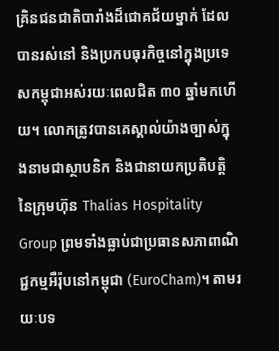គ្រិនជនជាតិបារាំងដ៏ជោគជ័យម្នាក់ ដែលបានរស់នៅ និងប្រកបធុរកិច្ចនៅក្នុងប្រទេសកម្ពុជាអស់រយៈពេលជិត ៣០ ឆ្នាំមកហើយ។ លោកត្រូវបានគេស្គាល់យ៉ាងច្បាស់ក្នុងនាមជាស្ថាបនិក និងជានាយកប្រតិបត្តិនៃក្រុមហ៊ុន Thalias Hospitality Group ព្រមទាំងធ្លាប់ជាប្រធានសភាពាណិជ្ជកម្មអឺរ៉ុបនៅកម្ពុជា (EuroCham)។ តាមរយៈបទ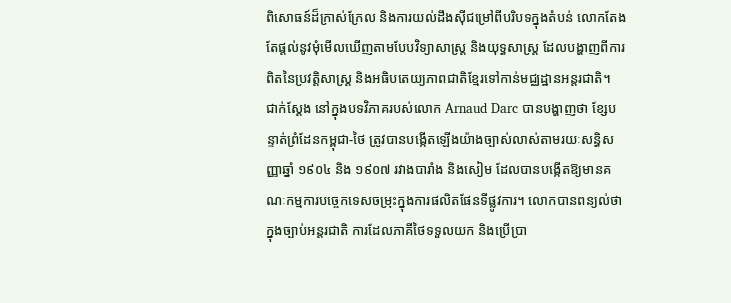ពិសោធន៍ដ៏ក្រាស់ក្រែល និងការយល់ដឹងស៊ីជម្រៅពីបរិបទក្នុងតំបន់ លោកតែងតែផ្ដល់នូវមុំមើលឃើញតាមបែបវិទ្យាសាស្ត្រ និងយុទ្ធសាស្ត្រ ដែលបង្ហាញពីការពិតនៃប្រវត្តិសាស្ត្រ និងអធិបតេយ្យភាពជាតិខ្មែរទៅកាន់មជ្ឈដ្ឋានអន្តរជាតិ។
ជាក់ស្ដែង នៅក្នុងបទវិភាគរបស់លោក Arnaud Darc បានបង្ហាញថា ខ្សែបន្ទាត់ព្រំដែនកម្ពុជា-ថៃ ត្រូវបានបង្កើតឡើងយ៉ាងច្បាស់លាស់តាមរយៈសន្ធិសញ្ញាឆ្នាំ ១៩០៤ និង ១៩០៧ រវាងបារាំង និងសៀម ដែលបានបង្កើតឱ្យមានគណៈកម្មការបច្ចេកទេសចម្រុះក្នុងការផលិតផែនទីផ្លូវការ។ លោកបានពន្យល់ថា ក្នុងច្បាប់អន្តរជាតិ ការដែលភាគីថៃទទួលយក និងប្រើប្រា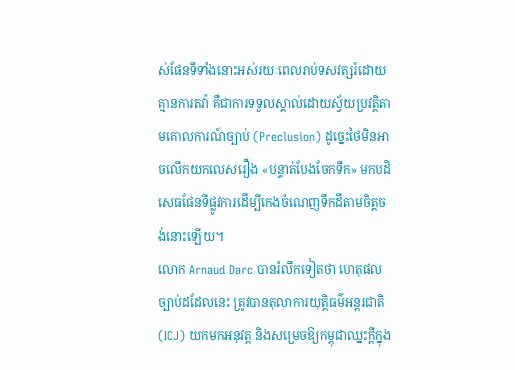ស់ផែនទីទាំងនោះអស់រយៈពេលរាប់ទសវត្សរ៍ដោយគ្មានការតវ៉ា គឺជាការទទួលស្គាល់ដោយស្វ័យប្រវត្តិតាមគោលការណ៍ច្បាប់ (Preclusion) ដូច្នេះថៃមិនអាចលើកយកលេសរឿង «បន្ទាត់បែងចែកទឹក» មកបដិសេធផែនទីផ្លូវការដើម្បីកេងចំណេញទឹកដីតាមចិត្តចង់នោះឡើយ។
លោក Arnaud Darc បានរំលឹកទៀតថា ហេតុផលច្បាប់ដដែលនេះ ត្រូវបានតុលាការយុត្តិធម៌អន្តរជាតិ (ICJ) យកមកអនុវត្ត និងសម្រេចឱ្យកម្ពុជាឈ្នះក្ដីក្នុង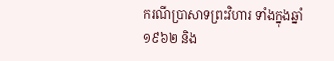ករណីប្រាសាទព្រះវិហារ ទាំងក្នុងឆ្នាំ ១៩៦២ និង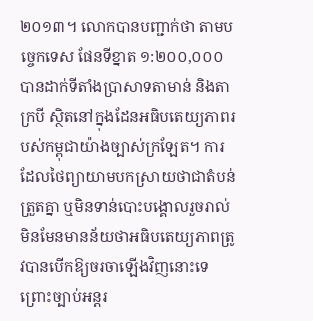២០១៣។ លោកបានបញ្ជាក់ថា តាមបច្ចេកទេស ផែនទីខ្នាត ១:២០០,០០០ បានដាក់ទីតាំងប្រាសាទតាមាន់ និងតាក្របី ស្ថិតនៅក្នុងដែនអធិបតេយ្យភាពរបស់កម្ពុជាយ៉ាងច្បាស់ក្រឡែត។ ការដែលថៃព្យាយាមបកស្រាយថាជាតំបន់ត្រួតគ្នា ឬមិនទាន់បោះបង្គោលរួចរាល់ មិនមែនមានន័យថាអធិបតេយ្យភាពត្រូវបានបើកឱ្យចរចាឡើងវិញនោះទេ ព្រោះច្បាប់អន្តរ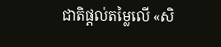ជាតិផ្ដល់តម្លៃលើ «សិ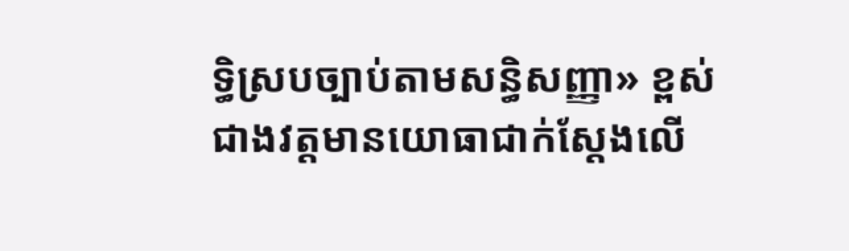ទ្ធិស្របច្បាប់តាមសន្ធិសញ្ញា» ខ្ពស់ជាងវត្តមានយោធាជាក់ស្ដែងលើ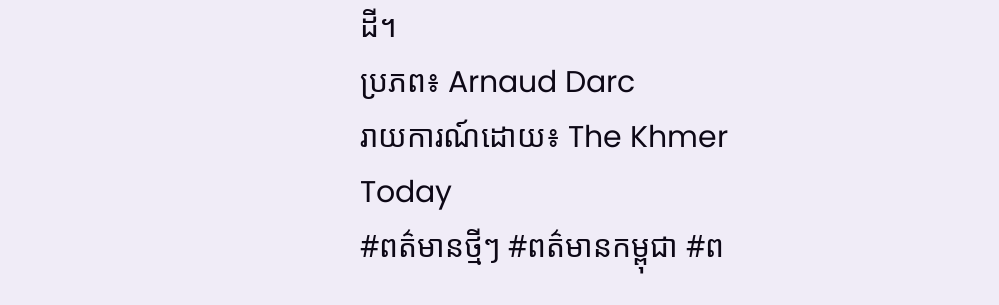ដី។
ប្រភព៖ Arnaud Darc
រាយការណ៍ដោយ៖ The Khmer Today
#ពត៌មានថ្មីៗ #ពត៌មានកម្ពុជា #ព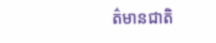ត៌មានជាតិ